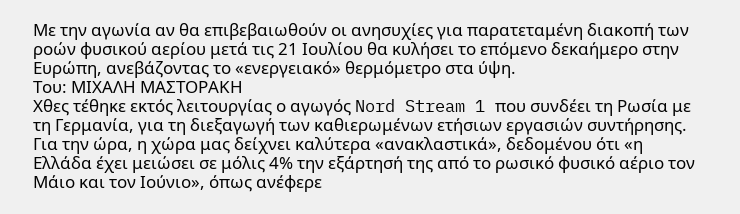Με την αγωνία αν θα επιβεβαιωθούν οι ανησυχίες για παρατεταμένη διακοπή των ροών φυσικού αερίου μετά τις 21 Ιουλίου θα κυλήσει το επόμενο δεκαήμερο στην Ευρώπη, ανεβάζοντας το «ενεργειακό» θερμόμετρο στα ύψη.
Του: ΜΙΧΑΛΗ ΜΑΣΤΟΡΑΚΗ
Χθες τέθηκε εκτός λειτουργίας ο αγωγός Nord Stream 1 που συνδέει τη Ρωσία με τη Γερμανία, για τη διεξαγωγή των καθιερωμένων ετήσιων εργασιών συντήρησης. Για την ώρα, η χώρα μας δείχνει καλύτερα «ανακλαστικά», δεδομένου ότι «η Ελλάδα έχει μειώσει σε μόλις 4% την εξάρτησή της από το ρωσικό φυσικό αέριο τον Μάιο και τον Ιούνιο», όπως ανέφερε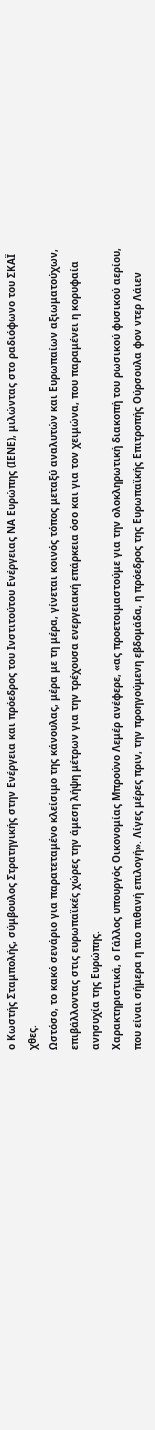ο Κωστής Σταμπολής, σύμβουλος Στρατηγικής στην Ενέργεια και πρόεδρος του Ινστιτούτου Ενέργειας ΝΑ Ευρώπης (ΙΕΝΕ), μιλώντας στο ραδιόφωνο του ΣΚΑΪ χθες.
Ωστόσο, το κακό σενάριο για παρατεταμένο κλείσιμο της κάνουλας, μέρα με τη μέρα, γίνεται κοινός τόπος μεταξύ αναλυτών και Ευρωπαίων αξιωματούχων, επιβάλλοντας στις ευρωπαϊκές χώρες την άμεση λήψη μέτρων για την τρέχουσα ενεργειακή επάρκεια όσο και για τον χειμώνα, που παραμένει η κορυφαία ανησυχία της Ευρώπης.
Χαρακτηριστικά, ο Γάλλος υπουργός Οικονομίας Μπρούνο Λεμέρ ανέφερε, «ας προετοιμαστούμε για την ολοκληρωτική διακοπή του ρωσικού φυσικού αερίου, που είναι σήμερα η πιο πιθανή επιλογή». Λίγες μέρες πριν, την προηγούμενη εβδομάδα, η πρόεδρος της Ευρωπαϊκής Επιτροπής Ούρσουλα φον ντερ Λάιεν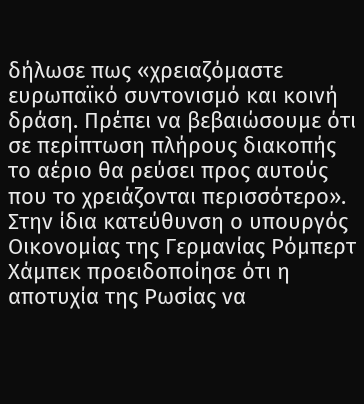δήλωσε πως «χρειαζόμαστε ευρωπαϊκό συντονισμό και κοινή δράση. Πρέπει να βεβαιώσουμε ότι σε περίπτωση πλήρους διακοπής το αέριο θα ρεύσει προς αυτούς που το χρειάζονται περισσότερο». Στην ίδια κατεύθυνση ο υπουργός Οικονομίας της Γερμανίας Ρόμπερτ Χάμπεκ προειδοποίησε ότι η αποτυχία της Ρωσίας να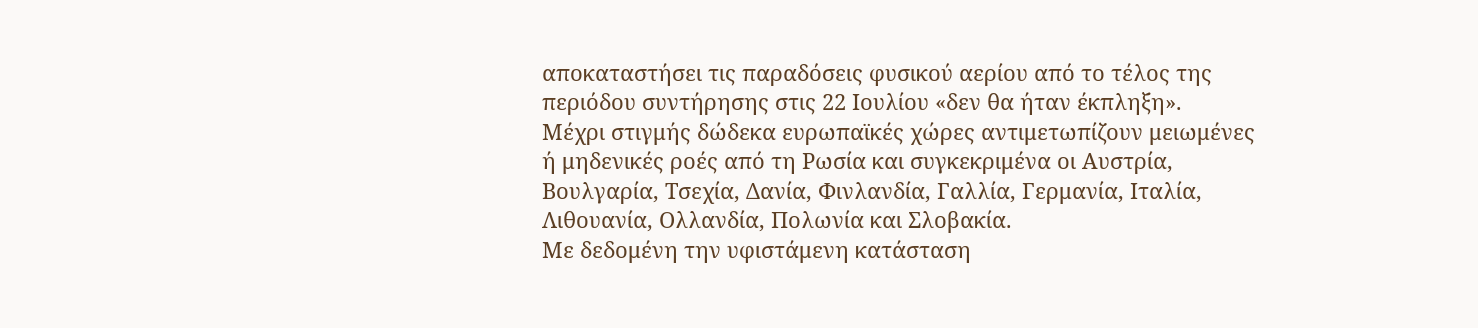αποκαταστήσει τις παραδόσεις φυσικού αερίου από το τέλος της περιόδου συντήρησης στις 22 Ιουλίου «δεν θα ήταν έκπληξη».
Μέχρι στιγμής δώδεκα ευρωπαϊκές χώρες αντιμετωπίζουν μειωμένες ή μηδενικές ροές από τη Ρωσία και συγκεκριμένα οι Αυστρία, Βουλγαρία, Τσεχία, Δανία, Φινλανδία, Γαλλία, Γερμανία, Ιταλία, Λιθουανία, Ολλανδία, Πολωνία και Σλοβακία.
Με δεδομένη την υφιστάμενη κατάσταση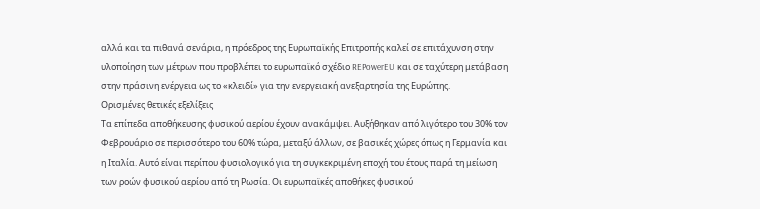αλλά και τα πιθανά σενάρια, η πρόεδρος της Ευρωπαϊκής Επιτροπής καλεί σε επιτάχυνση στην υλοποίηση των μέτρων που προβλέπει το ευρωπαϊκό σχέδιο REPowerEU και σε ταχύτερη μετάβαση στην πράσινη ενέργεια ως το «κλειδί» για την ενεργειακή ανεξαρτησία της Ευρώπης.
Ορισμένες θετικές εξελίξεις
Τα επίπεδα αποθήκευσης φυσικού αερίου έχουν ανακάμψει. Αυξήθηκαν από λιγότερο του 30% τον Φεβρουάριο σε περισσότερο του 60% τώρα, μεταξύ άλλων, σε βασικές χώρες όπως η Γερμανία και η Ιταλία. Αυτό είναι περίπου φυσιολογικό για τη συγκεκριμένη εποχή του έτους παρά τη μείωση των ροών φυσικού αερίου από τη Ρωσία. Οι ευρωπαϊκές αποθήκες φυσικού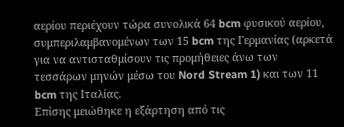αερίου περιέχουν τώρα συνολικά 64 bcm φυσικού αερίου, συμπεριλαμβανομένων των 15 bcm της Γερμανίας (αρκετά για να αντισταθμίσουν τις προμήθειες άνω των τεσσάρων μηνών μέσω του Nord Stream 1) και των 11 bcm της Ιταλίας.
Επίσης μειώθηκε η εξάρτηση από τις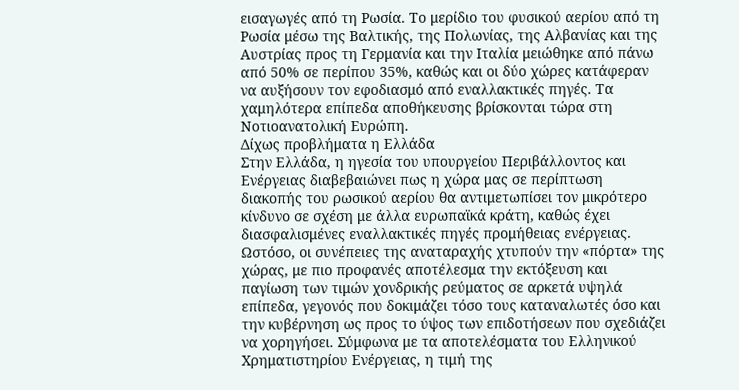εισαγωγές από τη Ρωσία. Το μερίδιο του φυσικού αερίου από τη Ρωσία μέσω της Βαλτικής, της Πολωνίας, της Αλβανίας και της Αυστρίας προς τη Γερμανία και την Ιταλία μειώθηκε από πάνω από 50% σε περίπου 35%, καθώς και οι δύο χώρες κατάφεραν να αυξήσουν τον εφοδιασμό από εναλλακτικές πηγές. Τα χαμηλότερα επίπεδα αποθήκευσης βρίσκονται τώρα στη Νοτιοανατολική Ευρώπη.
Δίχως προβλήματα η Ελλάδα
Στην Ελλάδα, η ηγεσία του υπουργείου Περιβάλλοντος και Ενέργειας διαβεβαιώνει πως η χώρα μας σε περίπτωση διακοπής του ρωσικού αερίου θα αντιμετωπίσει τον μικρότερο κίνδυνο σε σχέση με άλλα ευρωπαϊκά κράτη, καθώς έχει διασφαλισμένες εναλλακτικές πηγές προμήθειας ενέργειας.
Ωστόσο, οι συνέπειες της αναταραχής χτυπούν την «πόρτα» της χώρας, με πιο προφανές αποτέλεσμα την εκτόξευση και παγίωση των τιμών χονδρικής ρεύματος σε αρκετά υψηλά επίπεδα, γεγονός που δοκιμάζει τόσο τους καταναλωτές όσο και την κυβέρνηση ως προς το ύψος των επιδοτήσεων που σχεδιάζει να χορηγήσει. Σύμφωνα με τα αποτελέσματα του Ελληνικού Χρηματιστηρίου Ενέργειας, η τιμή της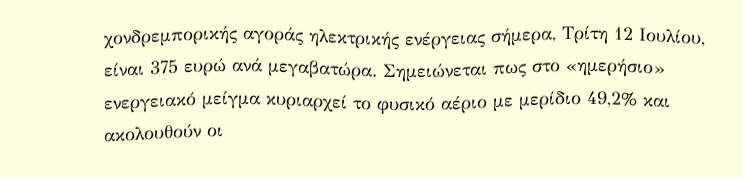χονδρεμπορικής αγοράς ηλεκτρικής ενέργειας σήμερα, Τρίτη 12 Ιουλίου, είναι 375 ευρώ ανά μεγαβατώρα. Σημειώνεται πως στο «ημερήσιο» ενεργειακό μείγμα κυριαρχεί το φυσικό αέριο με μερίδιο 49,2% και ακολουθούν οι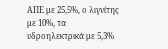ΑΠΕ με 25,5%, ο λιγνίτης με 10%, τα υδροηλεκτρικά με 5,3%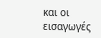και οι εισαγωγές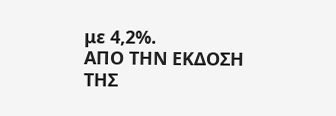με 4,2%.
ΑΠΟ ΤΗΝ ΕΚΔΟΣΗ ΤΗΣ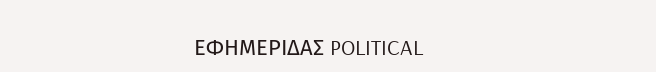ΕΦΗΜΕΡΙΔΑΣ POLITICAL